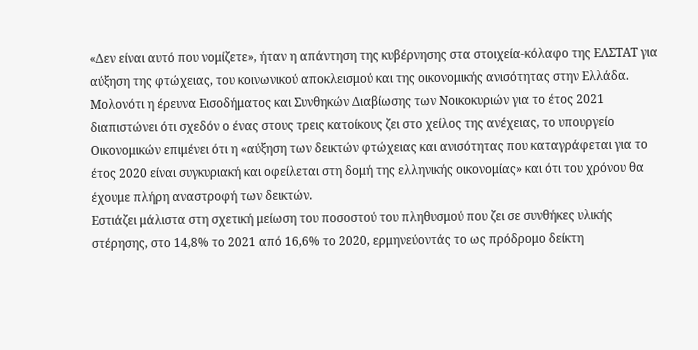«Δεν είναι αυτό που νομίζετε», ήταν η απάντηση της κυβέρνησης στα στοιχεία-κόλαφο της ΕΛΣΤΑΤ για αύξηση της φτώχειας, του κοινωνικού αποκλεισμού και της οικονομικής ανισότητας στην Ελλάδα. Μολονότι η έρευνα Εισοδήματος και Συνθηκών Διαβίωσης των Νοικοκυριών για το έτος 2021 διαπιστώνει ότι σχεδόν ο ένας στους τρεις κατοίκους ζει στο χείλος της ανέχειας, το υπουργείο Οικονομικών επιμένει ότι η «αύξηση των δεικτών φτώχειας και ανισότητας που καταγράφεται για το έτος 2020 είναι συγκυριακή και οφείλεται στη δομή της ελληνικής οικονομίας» και ότι του χρόνου θα έχουμε πλήρη αναστροφή των δεικτών.
Εστιάζει μάλιστα στη σχετική μείωση του ποσοστού του πληθυσμού που ζει σε συνθήκες υλικής στέρησης, στο 14,8% το 2021 από 16,6% το 2020, ερμηνεύοντάς το ως πρόδρομο δείκτη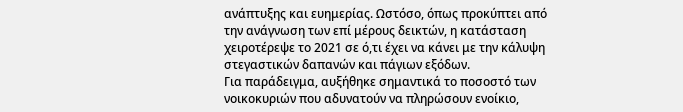ανάπτυξης και ευημερίας. Ωστόσο, όπως προκύπτει από την ανάγνωση των επί μέρους δεικτών, η κατάσταση χειροτέρεψε το 2021 σε ό,τι έχει να κάνει με την κάλυψη στεγαστικών δαπανών και πάγιων εξόδων.
Για παράδειγμα, αυξήθηκε σημαντικά το ποσοστό των νοικοκυριών που αδυνατούν να πληρώσουν ενοίκιο,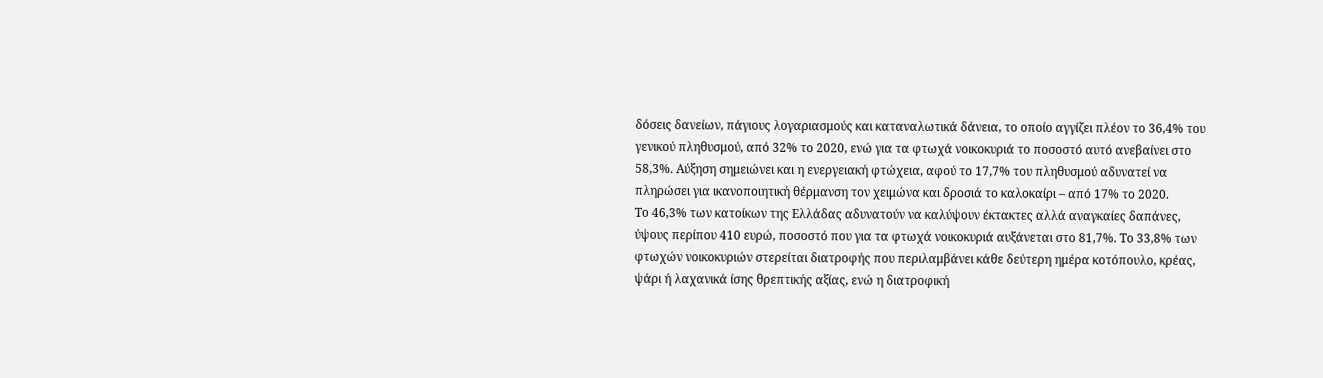δόσεις δανείων, πάγιους λογαριασμούς και καταναλωτικά δάνεια, το οποίο αγγίζει πλέον το 36,4% του γενικού πληθυσμού, από 32% το 2020, ενώ για τα φτωχά νοικοκυριά το ποσοστό αυτό ανεβαίνει στο 58,3%. Αύξηση σημειώνει και η ενεργειακή φτώχεια, αφού το 17,7% του πληθυσμού αδυνατεί να πληρώσει για ικανοποιητική θέρμανση τον χειμώνα και δροσιά το καλοκαίρι – από 17% το 2020.
Το 46,3% των κατοίκων της Ελλάδας αδυνατούν να καλύψουν έκτακτες αλλά αναγκαίες δαπάνες, ύψους περίπου 410 ευρώ, ποσοστό που για τα φτωχά νοικοκυριά αυξάνεται στο 81,7%. Το 33,8% των φτωχών νοικοκυριών στερείται διατροφής που περιλαμβάνει κάθε δεύτερη ημέρα κοτόπουλο, κρέας, ψάρι ή λαχανικά ίσης θρεπτικής αξίας, ενώ η διατροφική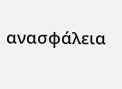ανασφάλεια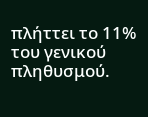πλήττει το 11% του γενικού πληθυσμού.